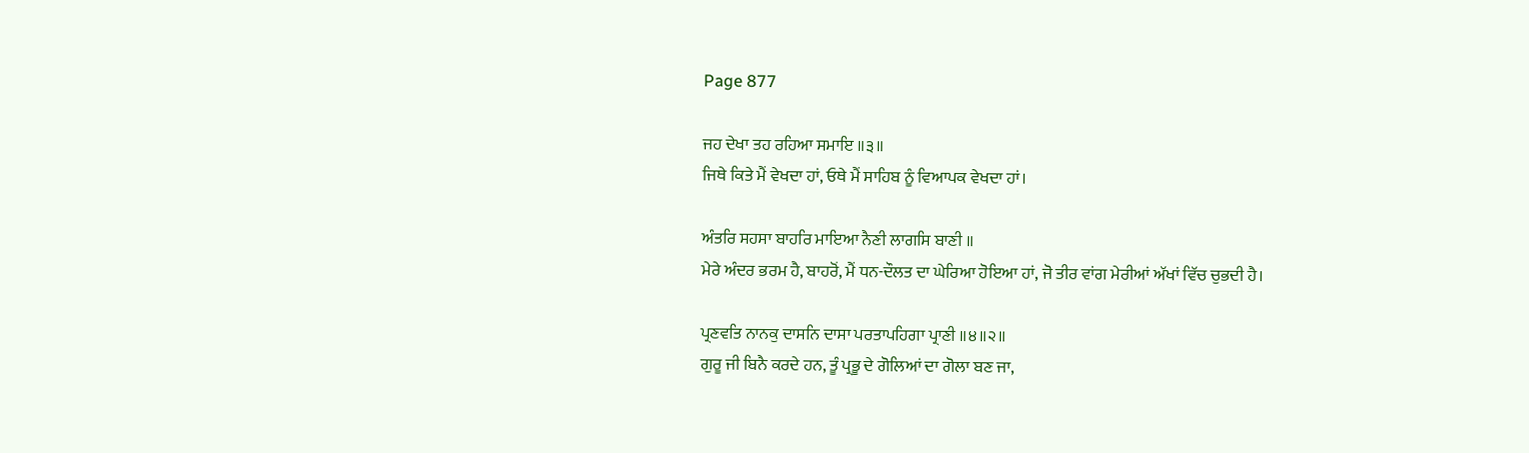Page 877

ਜਹ ਦੇਖਾ ਤਹ ਰਹਿਆ ਸਮਾਇ ॥੩॥
ਜਿਥੇ ਕਿਤੇ ਮੈਂ ਵੇਖਦਾ ਹਾਂ, ਓਥੇ ਮੈਂ ਸਾਹਿਬ ਨੂੰ ਵਿਆਪਕ ਵੇਖਦਾ ਹਾਂ।

ਅੰਤਰਿ ਸਹਸਾ ਬਾਹਰਿ ਮਾਇਆ ਨੈਣੀ ਲਾਗਸਿ ਬਾਣੀ ॥
ਮੇਰੇ ਅੰਦਰ ਭਰਮ ਹੈ, ਬਾਹਰੋਂ, ਮੈਂ ਧਨ-ਦੌਲਤ ਦਾ ਘੇਰਿਆ ਹੋਇਆ ਹਾਂ, ਜੋ ਤੀਰ ਵਾਂਗ ਮੇਰੀਆਂ ਅੱਖਾਂ ਵਿੱਚ ਚੁਭਦੀ ਹੈ।

ਪ੍ਰਣਵਤਿ ਨਾਨਕੁ ਦਾਸਨਿ ਦਾਸਾ ਪਰਤਾਪਹਿਗਾ ਪ੍ਰਾਣੀ ॥੪॥੨॥
ਗੁਰੂ ਜੀ ਬਿਨੈ ਕਰਦੇ ਹਨ, ਤੂੰ ਪ੍ਰਭੂ ਦੇ ਗੋਲਿਆਂ ਦਾ ਗੋਲਾ ਬਣ ਜਾ,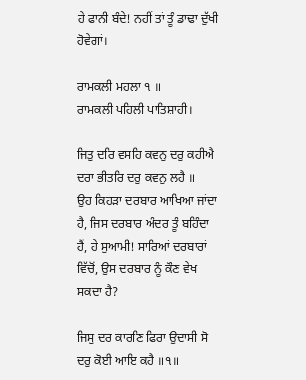ਹੇ ਫਾਨੀ ਬੰਦੇ! ਨਹੀਂ ਤਾਂ ਤੂੰ ਡਾਢਾ ਦੁੱਖੀ ਹੋਵੇਗਾਂ।

ਰਾਮਕਲੀ ਮਹਲਾ ੧ ॥
ਰਾਮਕਲੀ ਪਹਿਲੀ ਪਾਤਿਸ਼ਾਹੀ।

ਜਿਤੁ ਦਰਿ ਵਸਹਿ ਕਵਨੁ ਦਰੁ ਕਹੀਐ ਦਰਾ ਭੀਤਰਿ ਦਰੁ ਕਵਨੁ ਲਹੈ ॥
ਉਹ ਕਿਹੜਾ ਦਰਬਾਰ ਆਖਿਆ ਜਾਂਦਾ ਹੈ, ਜਿਸ ਦਰਬਾਰ ਅੰਦਰ ਤੂੰ ਬਹਿੰਦਾ ਹੈਂ, ਹੇ ਸੁਆਮੀ! ਸਾਰਿਆਂ ਦਰਬਾਰਾਂ ਵਿੱਚੋਂ, ਉਸ ਦਰਬਾਰ ਨੂੰ ਕੌਣ ਵੇਖ ਸਕਦਾ ਹੈ?

ਜਿਸੁ ਦਰ ਕਾਰਣਿ ਫਿਰਾ ਉਦਾਸੀ ਸੋ ਦਰੁ ਕੋਈ ਆਇ ਕਹੈ ॥੧॥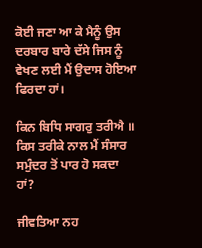ਕੋਈ ਜਣਾ ਆ ਕੇ ਮੈਨੂੰ ਉਸ ਦਰਬਾਰ ਬਾਰੇ ਦੱਸੇ ਜਿਸ ਨੂੰ ਵੇਖਣ ਲਈ ਮੈਂ ਉਦਾਸ ਹੋਇਆ ਫਿਰਦਾ ਹਾਂ।

ਕਿਨ ਬਿਧਿ ਸਾਗਰੁ ਤਰੀਐ ॥
ਕਿਸ ਤਰੀਕੇ ਨਾਲ ਮੈਂ ਸੰਸਾਰ ਸਮੁੰਦਰ ਤੋਂ ਪਾਰ ਹੋ ਸਕਦਾ ਹਾਂ?

ਜੀਵਤਿਆ ਨਹ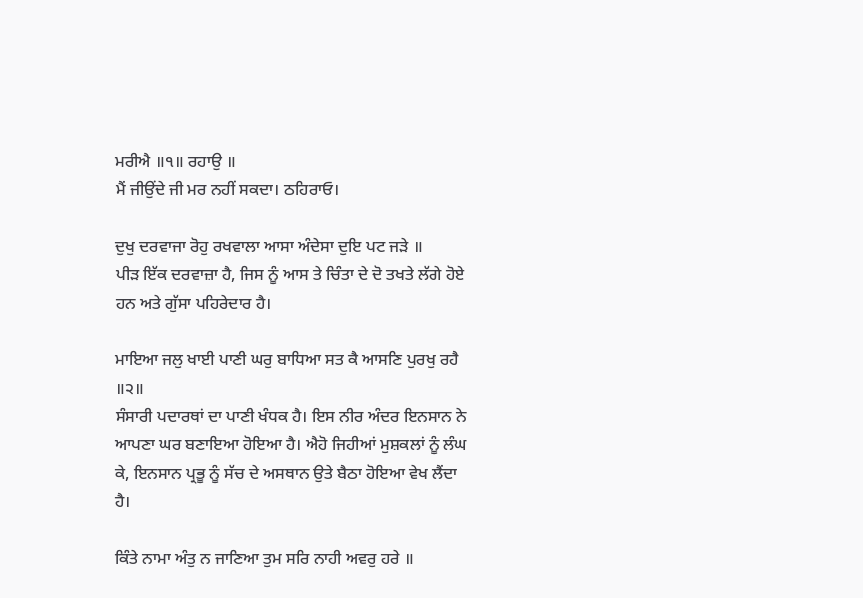ਮਰੀਐ ॥੧॥ ਰਹਾਉ ॥
ਮੈਂ ਜੀਉਂਦੇ ਜੀ ਮਰ ਨਹੀਂ ਸਕਦਾ। ਠਹਿਰਾਓ।

ਦੁਖੁ ਦਰਵਾਜਾ ਰੋਹੁ ਰਖਵਾਲਾ ਆਸਾ ਅੰਦੇਸਾ ਦੁਇ ਪਟ ਜੜੇ ॥
ਪੀੜ ਇੱਕ ਦਰਵਾਜ਼ਾ ਹੈ, ਜਿਸ ਨੂੰ ਆਸ ਤੇ ਚਿੰਤਾ ਦੇ ਦੋ ਤਖਤੇ ਲੱਗੇ ਹੋਏ ਹਨ ਅਤੇ ਗੁੱਸਾ ਪਹਿਰੇਦਾਰ ਹੈ।

ਮਾਇਆ ਜਲੁ ਖਾਈ ਪਾਣੀ ਘਰੁ ਬਾਧਿਆ ਸਤ ਕੈ ਆਸਣਿ ਪੁਰਖੁ ਰਹੈ ॥੨॥
ਸੰਸਾਰੀ ਪਦਾਰਥਾਂ ਦਾ ਪਾਣੀ ਖੰਧਕ ਹੈ। ਇਸ ਨੀਰ ਅੰਦਰ ਇਨਸਾਨ ਨੇ ਆਪਣਾ ਘਰ ਬਣਾਇਆ ਹੋਇਆ ਹੈ। ਐਹੋ ਜਿਹੀਆਂ ਮੁਸ਼ਕਲਾਂ ਨੂੰ ਲੰਘ ਕੇ, ਇਨਸਾਨ ਪ੍ਰਭੂ ਨੂੰ ਸੱਚ ਦੇ ਅਸਥਾਨ ਉਤੇ ਬੈਠਾ ਹੋਇਆ ਵੇਖ ਲੈਂਦਾ ਹੈ।

ਕਿੰਤੇ ਨਾਮਾ ਅੰਤੁ ਨ ਜਾਣਿਆ ਤੁਮ ਸਰਿ ਨਾਹੀ ਅਵਰੁ ਹਰੇ ॥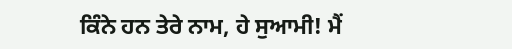ਕਿੰਨੇ ਹਨ ਤੇਰੇ ਨਾਮ, ਹੇ ਸੁਆਮੀ! ਮੈਂ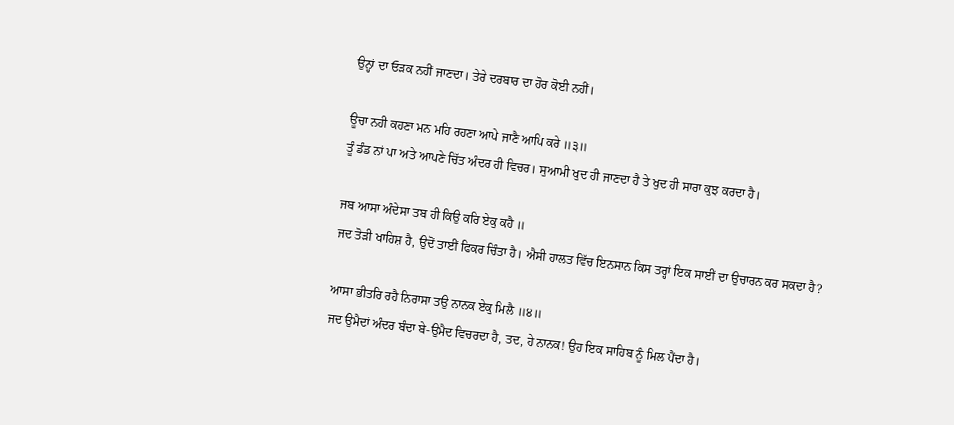ਉਨ੍ਹਾਂ ਦਾ ਓੜਕ ਨਹੀਂ ਜਾਣਦਾ। ਤੇਰੇ ਦਰਬਾਰ ਦਾ ਹੋਰ ਕੋਈ ਨਹੀਂ।

ਊਚਾ ਨਹੀ ਕਹਣਾ ਮਨ ਮਹਿ ਰਹਣਾ ਆਪੇ ਜਾਣੈ ਆਪਿ ਕਰੇ ॥੩॥
ਤੂੰ ਡੰਡ ਨਾਂ ਪਾ ਅਤੇ ਆਪਣੇ ਚਿੱਤ ਅੰਦਰ ਹੀ ਵਿਚਰ। ਸੁਆਮੀ ਖੁਦ ਹੀ ਜਾਣਦਾ ਹੈ ਤੇ ਖੁਦ ਹੀ ਸਾਰਾ ਕੁਝ ਕਰਦਾ ਹੈ।

ਜਬ ਆਸਾ ਅੰਦੇਸਾ ਤਬ ਹੀ ਕਿਉ ਕਰਿ ਏਕੁ ਕਹੈ ॥
ਜਦ ਤੋੜੀ ਖਾਹਿਸ਼ ਹੈ, ਉਦੋਂ ਤਾਈਂ ਫਿਕਰ ਚਿੰਤਾ ਹੈ। ਐਸੀ ਹਾਲਤ ਵਿੱਚ ਇਨਸਾਨ ਕਿਸ ਤਰ੍ਹਾਂ ਇਕ ਸਾਈਂ ਦਾ ਉਚਾਰਨ ਕਰ ਸਕਦਾ ਹੈ?

ਆਸਾ ਭੀਤਰਿ ਰਹੈ ਨਿਰਾਸਾ ਤਉ ਨਾਨਕ ਏਕੁ ਮਿਲੈ ॥੪॥
ਜਦ ਉਮੈਦਾਂ ਅੰਦਰ ਬੰਦਾ ਬੇ-ਉਮੈਦ ਵਿਚਰਦਾ ਹੈ, ਤਦ, ਹੇ ਨਾਨਕ! ਉਹ ਇਕ ਸਾਹਿਬ ਨੂੰ ਮਿਲ ਪੈਂਦਾ ਹੈ।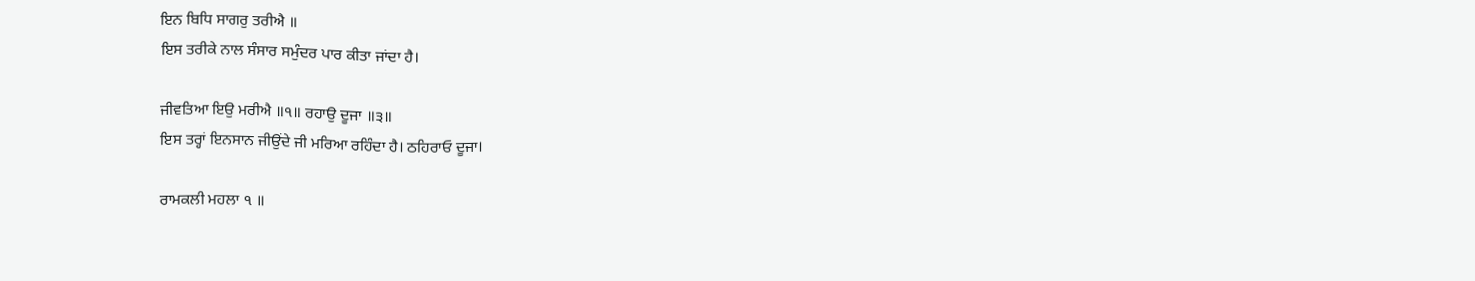ਇਨ ਬਿਧਿ ਸਾਗਰੁ ਤਰੀਐ ॥
ਇਸ ਤਰੀਕੇ ਨਾਲ ਸੰਸਾਰ ਸਮੁੰਦਰ ਪਾਰ ਕੀਤਾ ਜਾਂਦਾ ਹੈ।

ਜੀਵਤਿਆ ਇਉ ਮਰੀਐ ॥੧॥ ਰਹਾਉ ਦੂਜਾ ॥੩॥
ਇਸ ਤਰ੍ਹਾਂ ਇਨਸਾਨ ਜੀਉਂਦੇ ਜੀ ਮਰਿਆ ਰਹਿੰਦਾ ਹੈ। ਠਹਿਰਾਓ ਦੂਜਾ।

ਰਾਮਕਲੀ ਮਹਲਾ ੧ ॥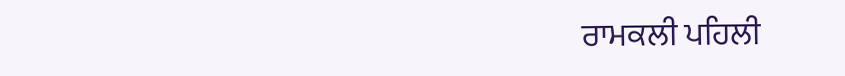ਰਾਮਕਲੀ ਪਹਿਲੀ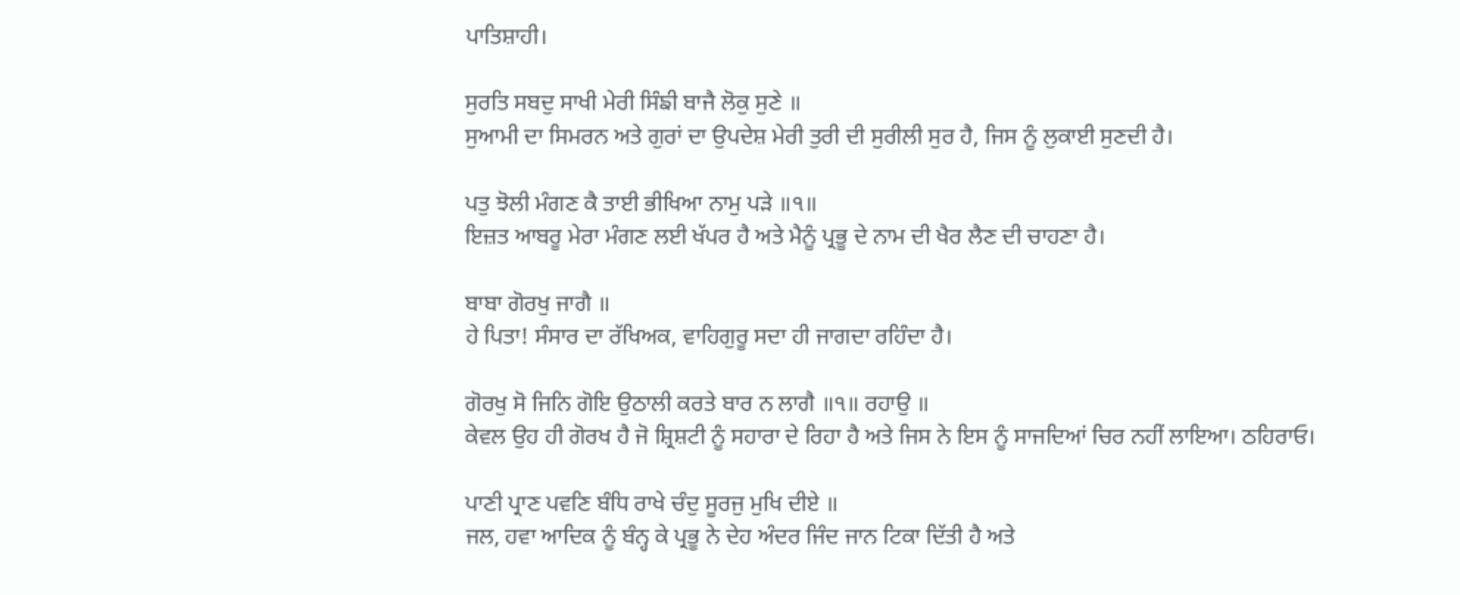ਪਾਤਿਸ਼ਾਹੀ।

ਸੁਰਤਿ ਸਬਦੁ ਸਾਖੀ ਮੇਰੀ ਸਿੰਙੀ ਬਾਜੈ ਲੋਕੁ ਸੁਣੇ ॥
ਸੁਆਮੀ ਦਾ ਸਿਮਰਨ ਅਤੇ ਗੁਰਾਂ ਦਾ ਉਪਦੇਸ਼ ਮੇਰੀ ਤੁਰੀ ਦੀ ਸੁਰੀਲੀ ਸੁਰ ਹੈ, ਜਿਸ ਨੂੰ ਲੁਕਾਈ ਸੁਣਦੀ ਹੈ।

ਪਤੁ ਝੋਲੀ ਮੰਗਣ ਕੈ ਤਾਈ ਭੀਖਿਆ ਨਾਮੁ ਪੜੇ ॥੧॥
ਇਜ਼ਤ ਆਬਰੂ ਮੇਰਾ ਮੰਗਣ ਲਈ ਖੱਪਰ ਹੈ ਅਤੇ ਮੈਨੂੰ ਪ੍ਰਭੂ ਦੇ ਨਾਮ ਦੀ ਖੈਰ ਲੈਣ ਦੀ ਚਾਹਣਾ ਹੈ।

ਬਾਬਾ ਗੋਰਖੁ ਜਾਗੈ ॥
ਹੇ ਪਿਤਾ! ਸੰਸਾਰ ਦਾ ਰੱਖਿਅਕ, ਵਾਹਿਗੁਰੂ ਸਦਾ ਹੀ ਜਾਗਦਾ ਰਹਿੰਦਾ ਹੈ।

ਗੋਰਖੁ ਸੋ ਜਿਨਿ ਗੋਇ ਉਠਾਲੀ ਕਰਤੇ ਬਾਰ ਨ ਲਾਗੈ ॥੧॥ ਰਹਾਉ ॥
ਕੇਵਲ ਉਹ ਹੀ ਗੋਰਖ ਹੈ ਜੋ ਸ਼੍ਰਿਸ਼ਟੀ ਨੂੰ ਸਹਾਰਾ ਦੇ ਰਿਹਾ ਹੈ ਅਤੇ ਜਿਸ ਨੇ ਇਸ ਨੂੰ ਸਾਜਦਿਆਂ ਚਿਰ ਨਹੀਂ ਲਾਇਆ। ਠਹਿਰਾਓ।

ਪਾਣੀ ਪ੍ਰਾਣ ਪਵਣਿ ਬੰਧਿ ਰਾਖੇ ਚੰਦੁ ਸੂਰਜੁ ਮੁਖਿ ਦੀਏ ॥
ਜਲ, ਹਵਾ ਆਦਿਕ ਨੂੰ ਬੰਨ੍ਹ ਕੇ ਪ੍ਰਭੂ ਨੇ ਦੇਹ ਅੰਦਰ ਜਿੰਦ ਜਾਨ ਟਿਕਾ ਦਿੱਤੀ ਹੈ ਅਤੇ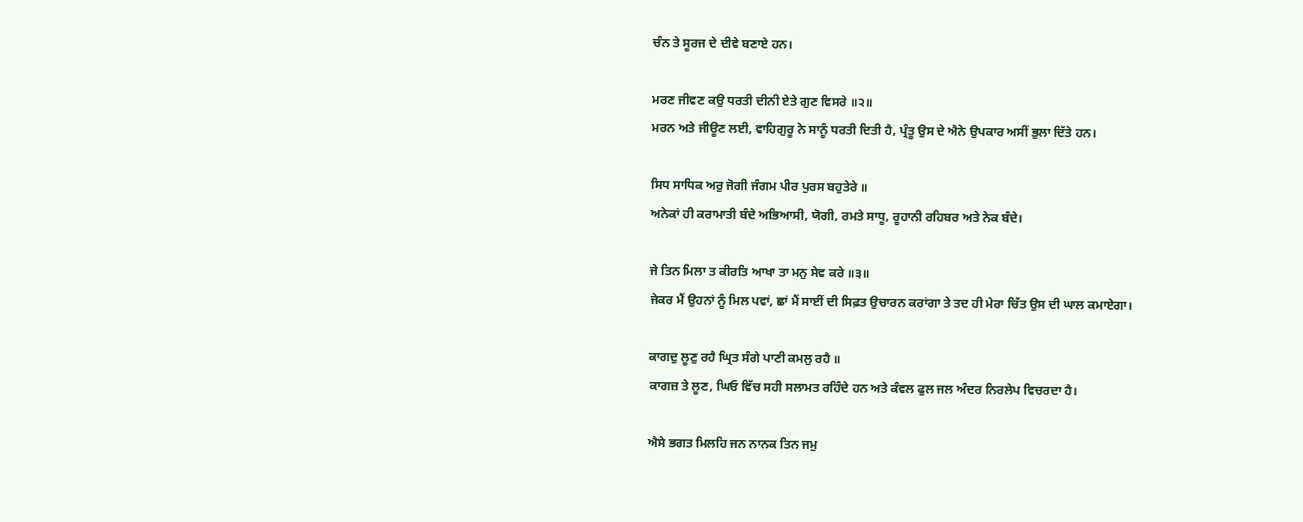ਚੰਨ ਤੇ ਸੂਰਜ ਦੇ ਦੀਵੇ ਬਣਾਏ ਹਨ।

ਮਰਣ ਜੀਵਣ ਕਉ ਧਰਤੀ ਦੀਨੀ ਏਤੇ ਗੁਣ ਵਿਸਰੇ ॥੨॥
ਮਰਨ ਅਤੇ ਜੀਊਣ ਲਈ, ਵਾਹਿਗੁਰੂ ਨੇ ਸਾਨੂੰ ਧਰਤੀ ਦਿਤੀ ਹੈ, ਪ੍ਰੰਤੂ ਉਸ ਦੇ ਐਨੇ ਉਪਕਾਰ ਅਸੀਂ ਭੁਲਾ ਦਿੱਤੇ ਹਨ।

ਸਿਧ ਸਾਧਿਕ ਅਰੁ ਜੋਗੀ ਜੰਗਮ ਪੀਰ ਪੁਰਸ ਬਹੁਤੇਰੇ ॥
ਅਨੇਕਾਂ ਹੀ ਕਰਾਮਾਤੀ ਬੰਦੇ ਅਭਿਆਸੀ, ਯੋਗੀ, ਰਮਤੇ ਸਾਧੂ, ਰੂਹਾਨੀ ਰਹਿਬਰ ਅਤੇ ਨੇਕ ਬੰਦੇ।

ਜੇ ਤਿਨ ਮਿਲਾ ਤ ਕੀਰਤਿ ਆਖਾ ਤਾ ਮਨੁ ਸੇਵ ਕਰੇ ॥੩॥
ਜੇਕਰ ਮੈਂ ਉਹਨਾਂ ਨੂੰ ਮਿਲ ਪਵਾਂ, ਛਾਂ ਮੈਂ ਸਾਈਂ ਦੀ ਸਿਫ਼ਤ ਉਚਾਰਨ ਕਰਾਂਗਾ ਤੇ ਤਦ ਹੀ ਮੇਰਾ ਚਿੱਤ ਉਸ ਦੀ ਘਾਲ ਕਮਾਏਗਾ।

ਕਾਗਦੁ ਲੂਣੁ ਰਹੈ ਘ੍ਰਿਤ ਸੰਗੇ ਪਾਣੀ ਕਮਲੁ ਰਹੈ ॥
ਕਾਗਜ਼ ਤੇ ਲੂਣ, ਘਿਓ ਵਿੱਚ ਸਹੀ ਸਲਾਮਤ ਰਹਿੰਦੇ ਹਨ ਅਤੇ ਕੰਵਲ ਫੁਲ ਜਲ ਅੰਦਰ ਨਿਰਲੇਪ ਵਿਚਰਦਾ ਹੈ।

ਐਸੇ ਭਗਤ ਮਿਲਹਿ ਜਨ ਨਾਨਕ ਤਿਨ ਜਮੁ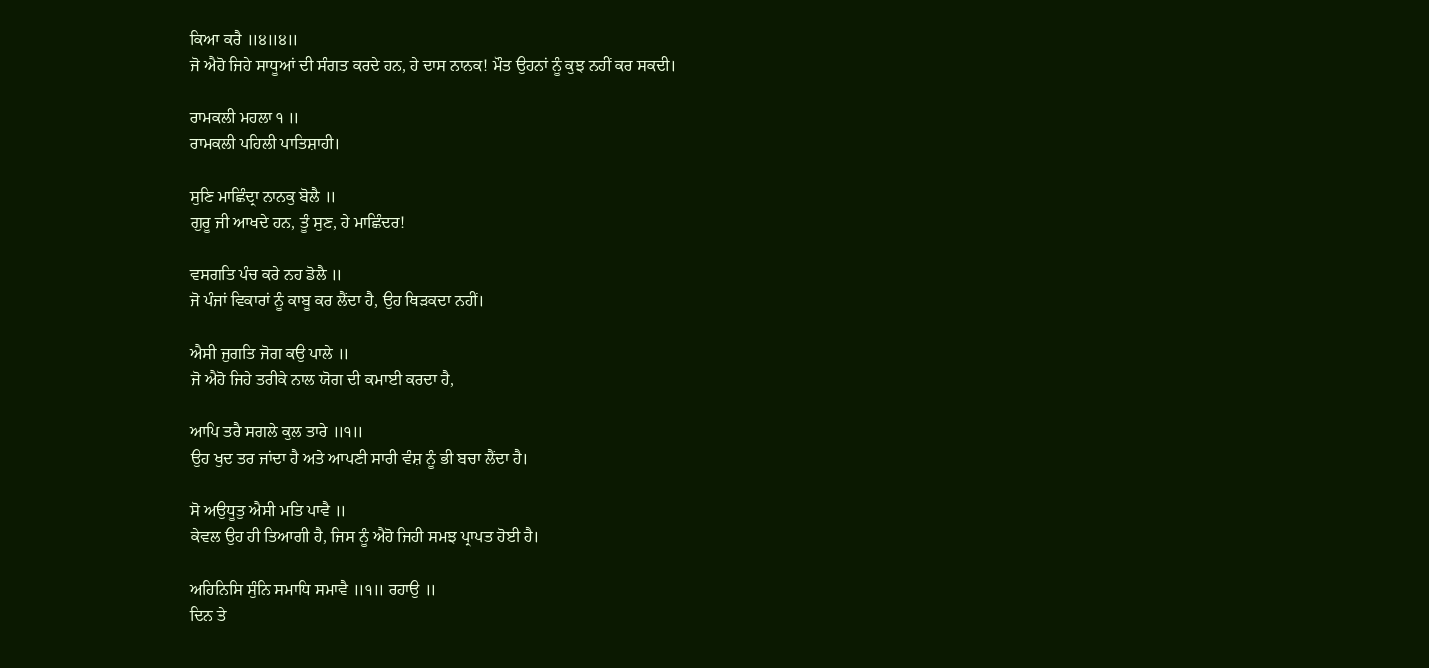ਕਿਆ ਕਰੈ ॥੪॥੪॥
ਜੋ ਐਹੋ ਜਿਹੇ ਸਾਧੂਆਂ ਦੀ ਸੰਗਤ ਕਰਦੇ ਹਨ, ਹੇ ਦਾਸ ਨਾਨਕ! ਮੌਤ ਉਹਨਾਂ ਨੂੰ ਕੁਝ ਨਹੀਂ ਕਰ ਸਕਦੀ।

ਰਾਮਕਲੀ ਮਹਲਾ ੧ ॥
ਰਾਮਕਲੀ ਪਹਿਲੀ ਪਾਤਿਸ਼ਾਹੀ।

ਸੁਣਿ ਮਾਛਿੰਦ੍ਰਾ ਨਾਨਕੁ ਬੋਲੈ ॥
ਗੁਰੂ ਜੀ ਆਖਦੇ ਹਨ, ਤੂੰ ਸੁਣ, ਹੇ ਮਾਛਿੰਦਰ!

ਵਸਗਤਿ ਪੰਚ ਕਰੇ ਨਹ ਡੋਲੈ ॥
ਜੋ ਪੰਜਾਂ ਵਿਕਾਰਾਂ ਨੂੰ ਕਾਬੂ ਕਰ ਲੈਂਦਾ ਹੈ, ਉਹ ਥਿੜਕਦਾ ਨਹੀਂ।

ਐਸੀ ਜੁਗਤਿ ਜੋਗ ਕਉ ਪਾਲੇ ॥
ਜੋ ਐਹੋ ਜਿਹੇ ਤਰੀਕੇ ਨਾਲ ਯੋਗ ਦੀ ਕਮਾਈ ਕਰਦਾ ਹੈ,

ਆਪਿ ਤਰੈ ਸਗਲੇ ਕੁਲ ਤਾਰੇ ॥੧॥
ਉਹ ਖੁਦ ਤਰ ਜਾਂਦਾ ਹੈ ਅਤੇ ਆਪਣੀ ਸਾਰੀ ਵੰਸ਼ ਨੂੰ ਭੀ ਬਚਾ ਲੈਂਦਾ ਹੈ।

ਸੋ ਅਉਧੂਤੁ ਐਸੀ ਮਤਿ ਪਾਵੈ ॥
ਕੇਵਲ ਉਹ ਹੀ ਤਿਆਗੀ ਹੈ, ਜਿਸ ਨੂੰ ਐਹੋ ਜਿਹੀ ਸਮਝ ਪ੍ਰਾਪਤ ਹੋਈ ਹੈ।

ਅਹਿਨਿਸਿ ਸੁੰਨਿ ਸਮਾਧਿ ਸਮਾਵੈ ॥੧॥ ਰਹਾਉ ॥
ਦਿਨ ਤੇ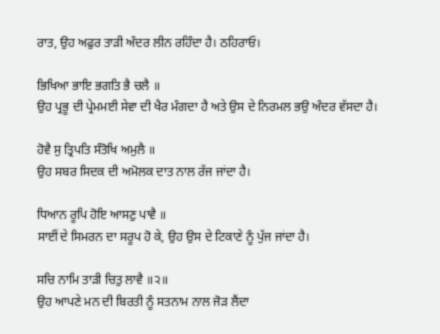ਰਾਤ, ਉਹ ਅਫੁਰ ਤਾੜੀ ਅੰਦਰ ਲੀਨ ਰਹਿੰਦਾ ਹੈ। ਠਹਿਰਾਓ।

ਭਿਖਿਆ ਭਾਇ ਭਗਤਿ ਭੈ ਚਲੈ ॥
ਉਹ ਪ੍ਰਭੂ ਦੀ ਪ੍ਰੇਮਮਈ ਸੇਵਾ ਦੀ ਖੈਰ ਮੰਗਦਾ ਹੈ ਅਤੇ ਉਸ ਦੇ ਨਿਰਮਲ ਭਉ ਅੰਦਰ ਵੱਸਦਾ ਹੈ।

ਹੋਵੈ ਸੁ ਤ੍ਰਿਪਤਿ ਸੰਤੋਖਿ ਅਮੁਲੈ ॥
ਉਹ ਸਬਰ ਸਿਦਕ ਦੀ ਅਮੋਲਕ ਦਾਤ ਨਾਲ ਰੱਜ ਜਾਂਦਾ ਹੈ।

ਧਿਆਨ ਰੂਪਿ ਹੋਇ ਆਸਣੁ ਪਾਵੈ ॥
ਸਾਈਂ ਦੇ ਸਿਮਰਨ ਦਾ ਸਰੂਪ ਹੋ ਕੇ, ਉਹ ਉਸ ਦੇ ਟਿਕਾਣੇ ਨੂੰ ਪੁੱਜ ਜਾਂਦਾ ਹੈ।

ਸਚਿ ਨਾਮਿ ਤਾੜੀ ਚਿਤੁ ਲਾਵੈ ॥੨॥
ਉਹ ਆਪਣੇ ਮਨ ਦੀ ਬਿਰਤੀ ਨੂੰ ਸਤਨਾਮ ਨਾਲ ਜੋੜ ਲੈਂਦਾ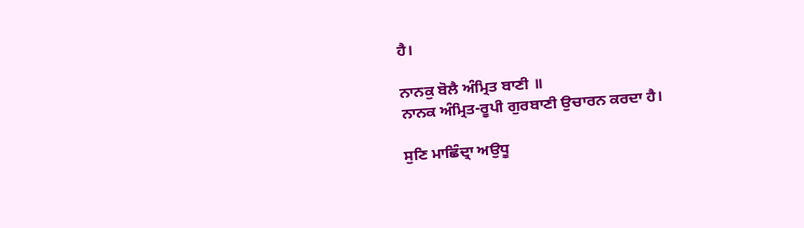ਹੈ।

ਨਾਨਕੁ ਬੋਲੈ ਅੰਮ੍ਰਿਤ ਬਾਣੀ ॥
ਨਾਨਕ ਅੰਮ੍ਰਿਤ-ਰੂਪੀ ਗੁਰਬਾਣੀ ਉਚਾਰਨ ਕਰਦਾ ਹੈ।

ਸੁਣਿ ਮਾਛਿੰਦ੍ਰਾ ਅਉਧੂ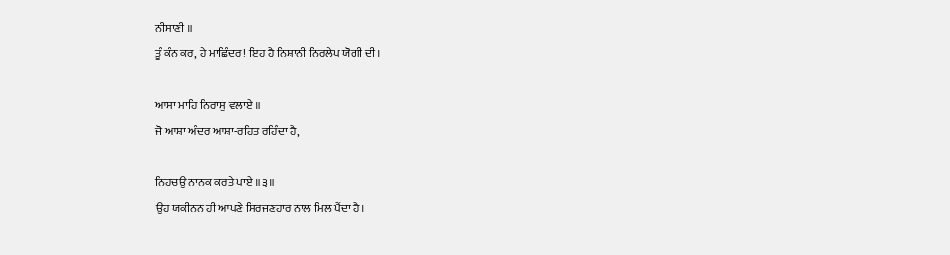ਨੀਸਾਣੀ ॥
ਤੂੰ ਕੰਨ ਕਰ, ਹੇ ਮਾਛਿੰਦਰ! ਇਹ ਹੈ ਨਿਸ਼ਾਨੀ ਨਿਰਲੇਪ ਯੋਗੀ ਦੀ।

ਆਸਾ ਮਾਹਿ ਨਿਰਾਸੁ ਵਲਾਏ ॥
ਜੋ ਆਸ਼ਾ ਅੰਦਰ ਆਸ਼ਾ-ਰਹਿਤ ਰਹਿੰਦਾ ਹੈ,

ਨਿਹਚਉ ਨਾਨਕ ਕਰਤੇ ਪਾਏ ॥੩॥
ਉਹ ਯਕੀਨਨ ਹੀ ਆਪਣੇ ਸਿਰਜਣਹਾਰ ਨਾਲ ਮਿਲ ਪੈਂਦਾ ਹੈ।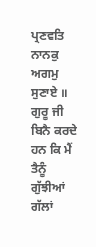ਪ੍ਰਣਵਤਿ ਨਾਨਕੁ ਅਗਮੁ ਸੁਣਾਏ ॥
ਗੁਰੂ ਜੀ ਬਿਨੈ ਕਰਦੇ ਹਨ ਕਿ ਮੈਂ ਤੈਨੂੰ ਗੁੱਝੀਆਂ ਗੱਲਾਂ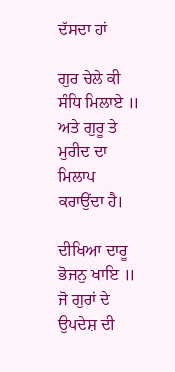ਦੱਸਦਾ ਹਾਂ

ਗੁਰ ਚੇਲੇ ਕੀ ਸੰਧਿ ਮਿਲਾਏ ॥
ਅਤੇ ਗੁਰੂ ਤੇ ਮੁਰੀਦ ਦਾ ਮਿਲਾਪ ਕਰਾਉਂਦਾ ਹੈ।

ਦੀਖਿਆ ਦਾਰੂ ਭੋਜਨੁ ਖਾਇ ॥
ਜੋ ਗੁਰਾਂ ਦੇ ਉਪਦੇਸ਼ ਦੀ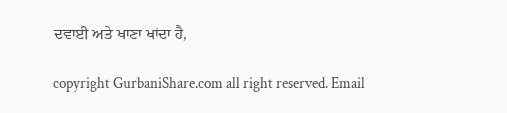ਦਵਾਈ ਅਤੇ ਖਾਣਾ ਖਾਂਦਾ ਹੈ,

copyright GurbaniShare.com all right reserved. Email